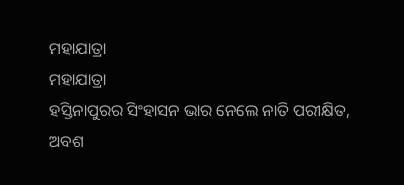ମହାଯାତ୍ରା
ମହାଯାତ୍ରା
ହସ୍ତିନାପୁରର ସିଂହାସନ ଭାର ନେଲେ ନାତି ପରୀକ୍ଷିତ,
ଅବଶ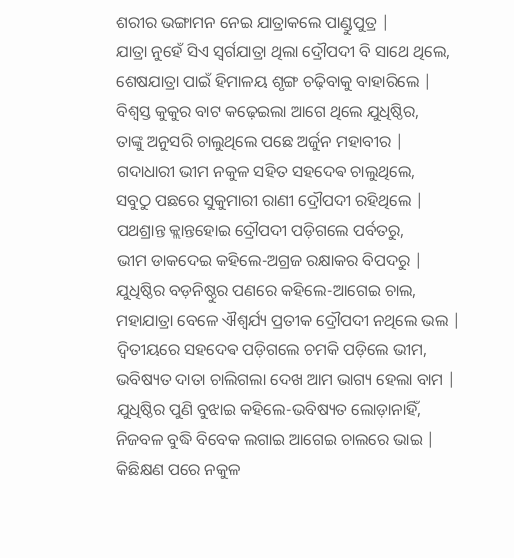ଶରୀର ଭଙ୍ଗାମନ ନେଇ ଯାତ୍ରାକଲେ ପାଣ୍ଡୁପୁତ୍ର |
ଯାତ୍ରା ନୁହେଁ ସିଏ ସ୍ୱର୍ଗଯାତ୍ରା ଥିଲା ଦ୍ରୌପଦୀ ବି ସାଥେ ଥିଲେ,
ଶେଷଯାତ୍ରା ପାଇଁ ହିମାଳୟ ଶୃଙ୍ଗ ଚଢ଼ିବାକୁ ବାହାରିଲେ |
ବିଶ୍ୱସ୍ତ କୁକୁର ବାଟ କଢ଼େଇଲା ଆଗେ ଥିଲେ ଯୁଧିଷ୍ଠିର,
ତାଙ୍କୁ ଅନୁସରି ଚାଲୁଥିଲେ ପଛେ ଅର୍ଜୁନ ମହାବୀର |
ଗଦାଧାରୀ ଭୀମ ନକୁଳ ସହିତ ସହଦେଵ ଚାଲୁଥିଲେ,
ସବୁଠୁ ପଛରେ ସୁକୁମାରୀ ରାଣୀ ଦ୍ରୌପଦୀ ରହିଥିଲେ |
ପଥଶ୍ରାନ୍ତ କ୍ଲାନ୍ତହୋଇ ଦ୍ରୌପଦୀ ପଡ଼ିଗଲେ ପର୍ବତରୁ,
ଭୀମ ଡାକଦେଇ କହିଲେ-ଅଗ୍ରଜ ରକ୍ଷାକର ବିପଦରୁ |
ଯୁଧିଷ୍ଠିର ବଡ଼ନିଷ୍ଠୁର ପଣରେ କହିଲେ-ଆଗେଇ ଚାଲ,
ମହାଯାତ୍ରା ବେଳେ ଐଶ୍ୱର୍ଯ୍ୟ ପ୍ରତୀକ ଦ୍ରୌପଦୀ ନଥିଲେ ଭଲ |
ଦ୍ଵିତୀୟରେ ସହଦେଵ ପଡ଼ିଗଲେ ଚମକି ପଡ଼ିଲେ ଭୀମ,
ଭବିଷ୍ୟତ ଦାତା ଚାଲିଗଲା ଦେଖ ଆମ ଭାଗ୍ୟ ହେଲା ବାମ |
ଯୁଧିଷ୍ଠିର ପୁଣି ବୁଝାଇ କହିଲେ-ଭବିଷ୍ୟତ ଲୋଡ଼ାନାହିଁ,
ନିଜବଳ ବୁଦ୍ଧି ବିବେକ ଲଗାଇ ଆଗେଇ ଚାଲରେ ଭାଇ |
କିଛିକ୍ଷଣ ପରେ ନକୁଳ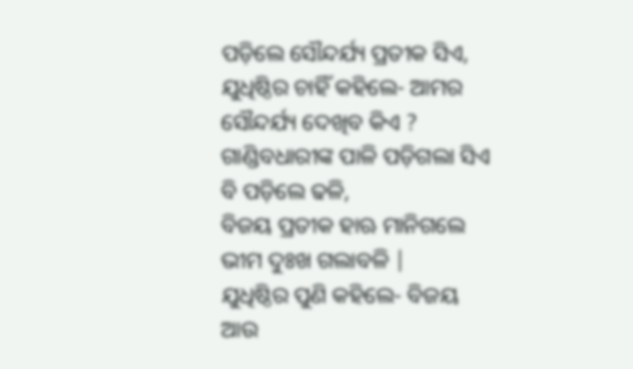ପଡ଼ିଲେ ସୌନ୍ଦର୍ଯ୍ୟ ପ୍ରତୀକ ସିଏ,
ଯୁଧିଷ୍ଠିର ଚାହିଁ କହିଲେ- ଆମର ସୌନ୍ଦର୍ଯ୍ୟ ଦେଖିବ କିଏ ?
ଗାଣ୍ଡିବଧାରୀଙ୍କ ପାଳି ପଡ଼ିଗଲା ସିଏ ବି ପଡ଼ିଲେ ଢଳି,
ବିଜୟ ପ୍ରତୀକ ହାଋ ମାନିଗଲେ ଭୀମ ଦୁଃଖ ଗଲାବଳି |
ଯୁଧିଷ୍ଠିର ପୁଣି କହିଲେ- ବିଜୟ ଆଉ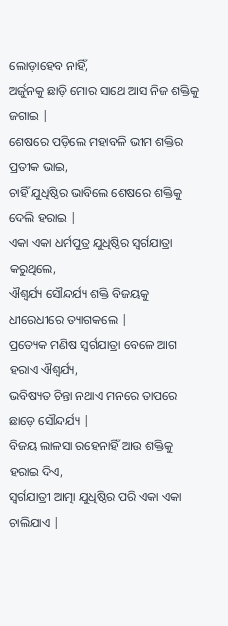ଲୋଡ଼ାହେବ ନାହିଁ,
ଅର୍ଜୁନକୁ ଛାଡ଼ି ମୋର ସାଥେ ଆସ ନିଜ ଶକ୍ତିକୁ ଜଗାଇ |
ଶେଷରେ ପଡ଼ିଲେ ମହାବଳି ଭୀମ ଶକ୍ତିର ପ୍ରତୀକ ଭାଇ,
ଚାହିଁ ଯୁଧିଷ୍ଠିର ଭାବିଲେ ଶେଷରେ ଶକ୍ତିକୁ ଦେଲି ହରାଇ |
ଏକା ଏକା ଧର୍ମପୁତ୍ର ଯୁଧିଷ୍ଠିର ସ୍ୱର୍ଗଯାତ୍ରା କରୁଥିଲେ,
ଐଶ୍ୱର୍ଯ୍ୟ ସୌନ୍ଦର୍ଯ୍ୟ ଶକ୍ତି ବିଜୟକୁ ଧୀରେଧୀରେ ତ୍ୟାଗକଲେ |
ପ୍ରତ୍ୟେକ ମଣିଷ ସ୍ୱର୍ଗଯାତ୍ରା ବେଳେ ଆଗ ହରାଏ ଐଶ୍ୱର୍ଯ୍ୟ,
ଭବିଷ୍ୟତ ଚିନ୍ତା ନଥାଏ ମନରେ ତାପରେ ଛାଡ଼େ ସୌନ୍ଦର୍ଯ୍ୟ |
ବିଜୟ ଲାଳସା ରହେନାହିଁ ଆଉ ଶକ୍ତିକୁ ହରାଇ ଦିଏ,
ସ୍ୱର୍ଗଯାତ୍ରୀ ଆତ୍ମା ଯୁଧିଷ୍ଠିର ପରି ଏକା ଏକା ଚାଲିଯାଏ |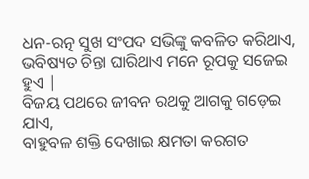ଧନ-ରତ୍ନ ସୁଖ ସଂପଦ ସଭିଙ୍କୁ କବଳିତ କରିଥାଏ,
ଭବିଷ୍ୟତ ଚିନ୍ତା ଘାରିଥାଏ ମନେ ରୂପକୁ ସଜେଇ ହୁଏ |
ବିଜୟ ପଥରେ ଜୀବନ ରଥକୁ ଆଗକୁ ଗଡ଼େଇ ଯାଏ,
ବାହୁବଳ ଶକ୍ତି ଦେଖାଇ କ୍ଷମତା କରଗତ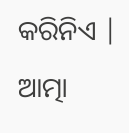କରିନିଏ |
ଆତ୍ମା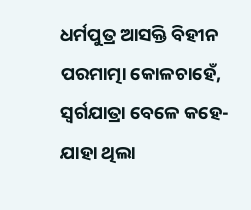ଧର୍ମପୁତ୍ର ଆସକ୍ତି ବିହୀନ ପରମାତ୍ମା କୋଳଚାହେଁ,
ସ୍ୱର୍ଗଯାତ୍ରା ବେଳେ କହେ-ଯାହା ଥିଲା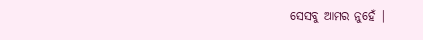ସେସବୁ ଆମର ନୁହେଁ |